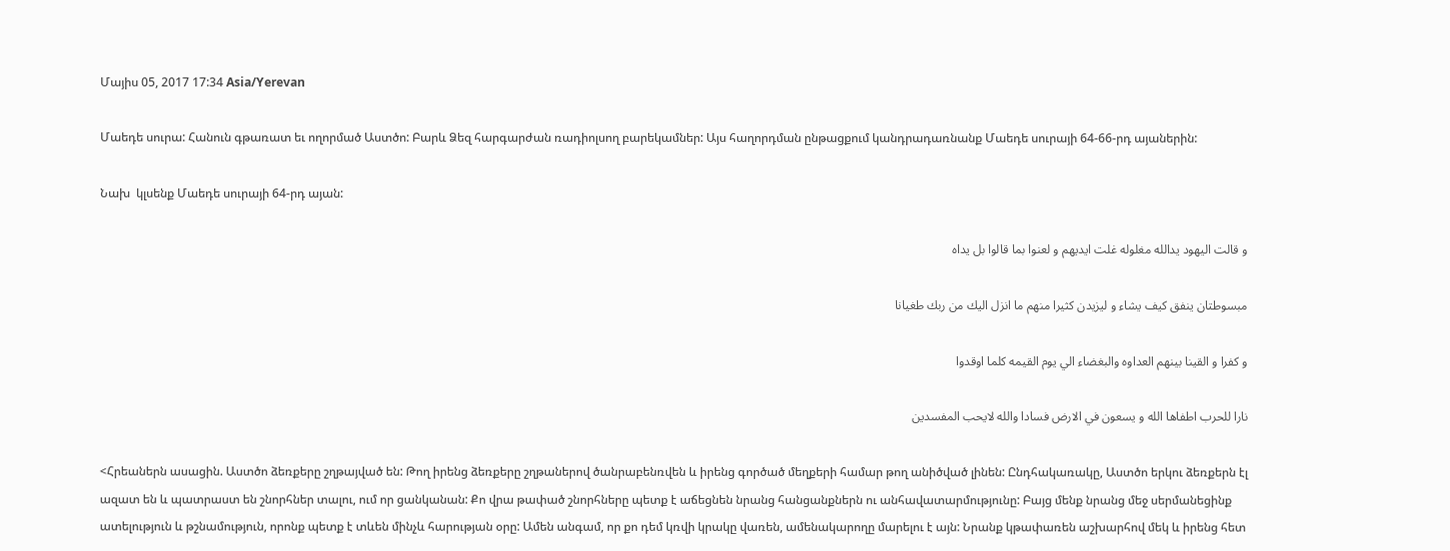Մայիս 05, 2017 17:34 Asia/Yerevan

Մաեդե սուրա: Հանուն գթառատ եւ ողորմած Աստծո: Բարև Ձեզ հարգարժան ռադիոլսող բարեկամներ: Այս հաղորդման ընթացքում կանդրադառնանք Մաեդե սուրայի 64-66-րդ այաներին:

Նախ  կլսենք Մաեդե սուրայի 64-րդ այան:

و قالت اليهود يدالله مغلوله غلت ايديهم و لعنوا بما قالوا بل يداه

مبسوطتان ينفق كيف يشاء و ليزيدن كثيرا منهم ما انزل اليك من ربك طغيانا

و كفرا و القينا بينهم العداوه والبغضاء الي يوم القيمه كلما اوقدوا

نارا للحرب اطفاها الله و يسعون في الارض فسادا والله لايحب المفسدين

<Հրեաներն ասացին. Աստծո ձեռքերը շղթայված են: Թող իրենց ձեռքերը շղթաներով ծանրաբենռվեն և իրենց գործած մեղքերի համար թող անիծված լինեն: Ընդհակառակը, Աստծո երկու ձեռքերն էլ ազատ են և պատրաստ են շնորհներ տալու, ում որ ցանկանան: Քո վրա թափած շնորհները պետք է աճեցնեն նրանց հանցանքներն ու անհավատարմությունը: Բայց մենք նրանց մեջ սերմանեցինք ատելություն և թշնամություն, որոնք պետք է տևեն մինչև հարության օրը: Ամեն անգամ, որ քո դեմ կռվի կրակը վառեն, ամենակարողը մարելու է այն: Նրանք կթափառեն աշխարհով մեկ և իրենց հետ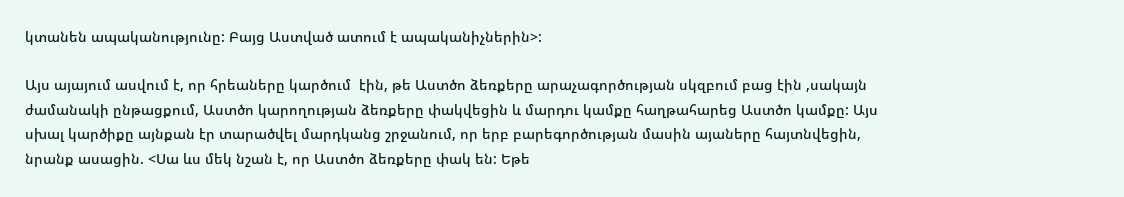կտանեն ապականությունը: Բայց Աստված ատում է ապականիչներին>:

Այս այայում ասվում է, որ հրեաները կարծում  էին, թե Աստծո ձեռքերը արաչագործության սկզբում բաց էին ,սակայն ժամանակի ընթացքում, Աստծո կարողության ձեռքերը փակվեցին և մարդու կամքը հաղթահարեց Աստծո կամքը: Այս սխալ կարծիքը այնքան էր տարածվել մարդկանց շրջանում, որ երբ բարեգործության մասին այաները հայտնվեցին, նրանք ասացին. <Սա ևս մեկ նշան է, որ Աստծո ձեռքերը փակ են: Եթե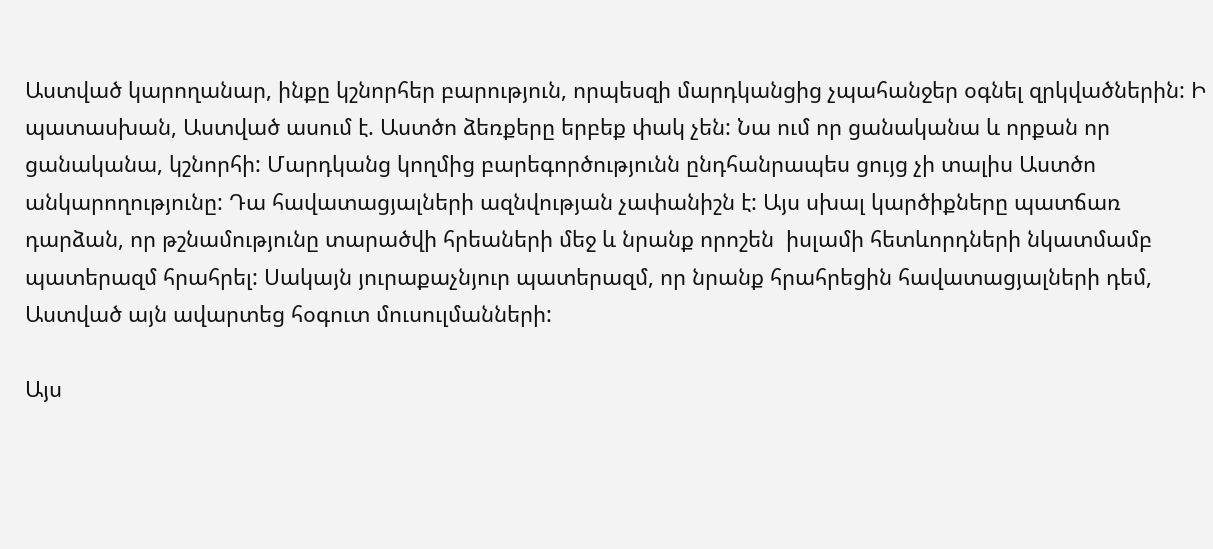Աստված կարողանար, ինքը կշնորհեր բարություն, որպեսզի մարդկանցից չպահանջեր օգնել զրկվածներին: Ի պատասխան, Աստված ասում է. Աստծո ձեռքերը երբեք փակ չեն: Նա ում որ ցանականա և որքան որ ցանականա, կշնորհի: Մարդկանց կողմից բարեգործությունն ընդհանրապես ցույց չի տալիս Աստծո անկարողությունը: Դա հավատացյալների ազնվության չափանիշն է: Այս սխալ կարծիքները պատճառ դարձան, որ թշնամությունը տարածվի հրեաների մեջ և նրանք որոշեն  իսլամի հետևորդների նկատմամբ պատերազմ հրահրել: Սակայն յուրաքաչնյուր պատերազմ, որ նրանք հրահրեցին հավատացյալների դեմ, Աստված այն ավարտեց հօգուտ մուսուլմանների:

Այս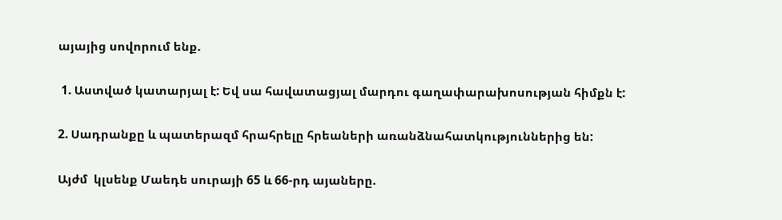այայից սովորում ենք.

 1. Աստված կատարյալ է: Եվ սա հավատացյալ մարդու գաղափարախոսության հիմքն է:

2. Սադրանքը և պատերազմ հրահրելը հրեաների առանձնահատկություններից են:

Այժմ  կլսենք Մաեդե սուրայի 65 և 66-րդ այաները.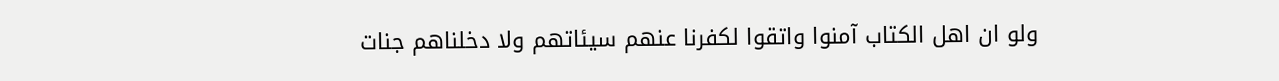ولو ان اهل الكتاب آمنوا واتقوا لكفرنا عنهم سيئاتهم ولا دخلناهم جنات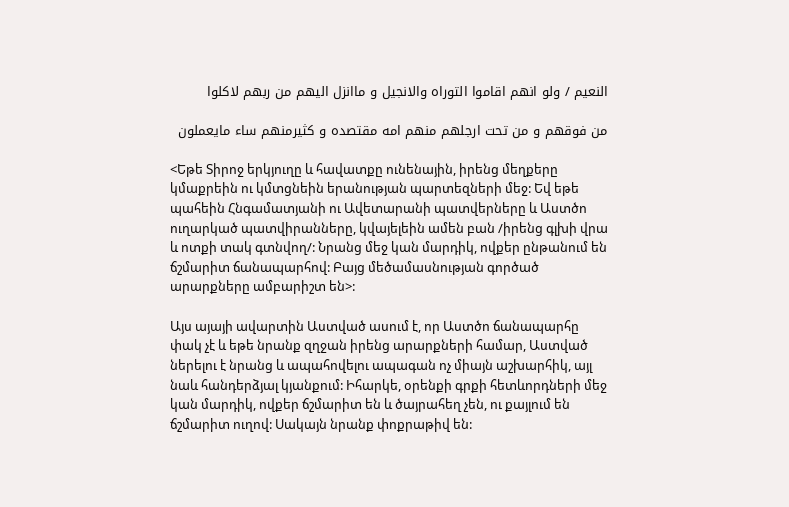النعيم / ولو انهم اقاموا التوراه والانجيل و ماانزل اليهم من ربهم لاكلوا

من فوقهم و من تحت ارجلهم منهم امه مقتصده و كثيرمنهم ساء مايعملون

<Եթե Տիրոջ երկյուղը և հավատքը ունենային, իրենց մեղքերը կմաքրեին ու կմտցնեին երանության պարտեզների մեջ: Եվ եթե պահեին Հնգամատյանի ու Ավետարանի պատվերները և Աստծո ուղարկած պատվիրանները, կվայելեին ամեն բան /իրենց գլխի վրա և ոտքի տակ գտնվող/: Նրանց մեջ կան մարդիկ, ովքեր ընթանում են ճշմարիտ ճանապարհով: Բայց մեծամասնության գործած արարքները ամբարիշտ են>:

Այս այայի ավարտին Աստված ասում է, որ Աստծո ճանապարհը փակ չէ և եթե նրանք զղջան իրենց արարքների համար, Աստված ներելու է նրանց և ապահովելու ապագան ոչ միայն աշխարհիկ, այլ նաև հանդերձյալ կյանքում: Իհարկե, օրենքի գրքի հետևորդների մեջ կան մարդիկ, ովքեր ճշմարիտ են և ծայրահեղ չեն, ու քայլում են ճշմարիտ ուղով: Սակայն նրանք փոքրաթիվ են: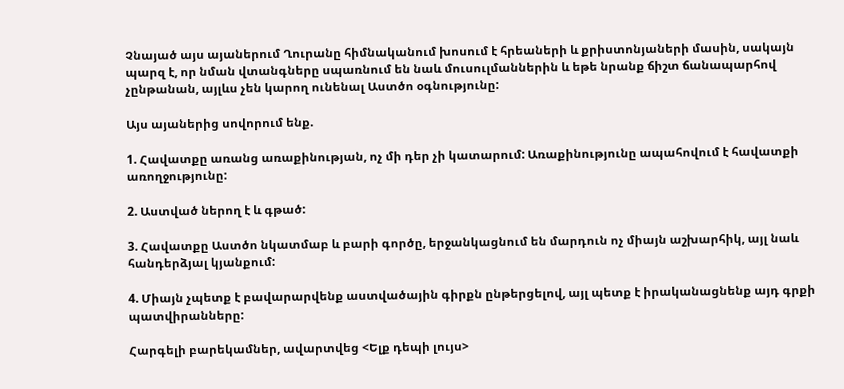Չնայած այս այաներում Ղուրանը հիմնականում խոսում է հրեաների և քրիստոնյաների մասին, սակայն պարզ է, որ նման վտանգները սպառնում են նաև մուսուլմաններին և եթե նրանք ճիշտ ճանապարհով չընթանան, այլևս չեն կարող ունենալ Աստծո օգնությունը:

Այս այաներից սովորում ենք.

1. Հավատքը առանց առաքինության, ոչ մի դեր չի կատարում: Առաքինությունը ապահովում է հավատքի առողջությունը:

2. Աստված ներող է և գթած:

3. Հավատքը Աստծո նկատմաբ և բարի գործը, երջանկացնում են մարդուն ոչ միայն աշխարհիկ, այլ նաև հանդերձյալ կյանքում:

4. Միայն չպետք է բավարարվենք աստվածային գիրքն ընթերցելով, այլ պետք է իրականացնենք այդ գրքի պատվիրանները:

Հարգելի բարեկամներ, ավարտվեց <Ելք դեպի լույս>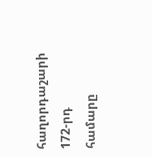հաղորդաշարի 172-րդ համարը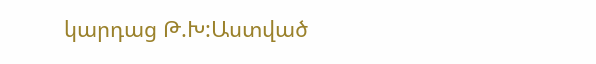կարդաց Թ.Խ:Աստված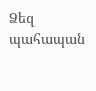Ձեզ պահապան